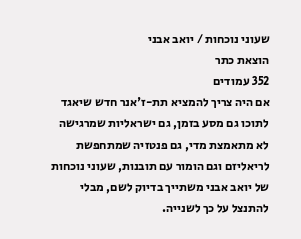שעוני נוכחות / יואב אבני
הוצאת כתר
352 עמודים
אם היה צריך להמציא תת-ז'אנר חדש שיאגד לתוכו גם מסע בזמן, גם ישראליות שמרגישה לא מתאמצת מדי, גם פנטזיה שמתחפשת לריאליזם וגם הומור עם תובנות, שעוני נוכחות של יואב אבני משתייך בדיוק לשם, מבלי להתנצל על כך לשנייה.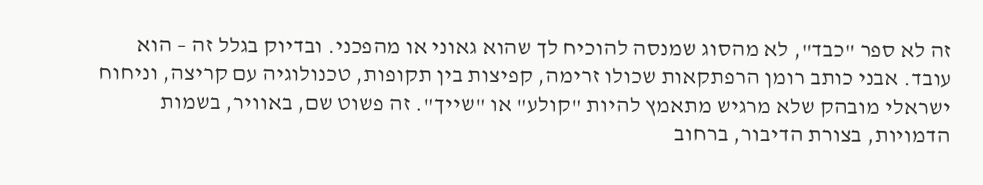זה לא ספר "כבד", לא מהסוג שמנסה להוכיח לך שהוא גאוני או מהפכני. ובדיוק בגלל זה – הוא עובד. אבני כותב רומן הרפתקאות שכולו זרימה, קפיצות בין תקופות, טכנולוגיה עם קריצה, וניחוח ישראלי מובהק שלא מרגיש מתאמץ להיות "קולע" או "שייך". זה פשוט שם, באוויר, בשמות הדמויות, בצורת הדיבור, ברחוב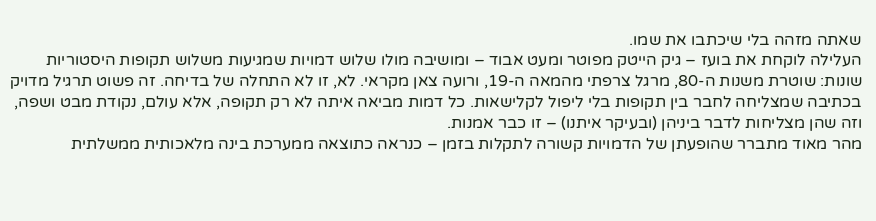שאתה מזהה בלי שיכתבו את שמו.
העלילה לוקחת את בועז – גיק הייטק מפוטר ומעט אבוד – ומושיבה מולו שלוש דמויות שמגיעות משלוש תקופות היסטוריות שונות: שוטרת משנות ה-80, מרגל צרפתי מהמאה ה-19, ורועה צאן מקראי. לא, זו לא התחלה של בדיחה. זה פשוט תרגיל מדויק בכתיבה שמצליחה לחבר בין תקופות בלי ליפול לקלישאות. כל דמות מביאה איתה לא רק תקופה, אלא עולם, נקודת מבט ושפה, וזה שהן מצליחות לדבר ביניהן (ובעיקר איתנו) – זו כבר אמנות.
מהר מאוד מתברר שהופעתן של הדמויות קשורה לתקלות בזמן – כנראה כתוצאה ממערכת בינה מלאכותית ממשלתית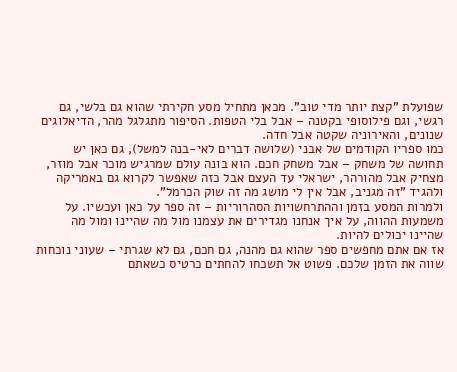שפועלת "קצת יותר מדי טוב". מכאן מתחיל מסע חקירתי שהוא גם בלשי, גם רגשי, וגם פילוסופי בקטנה – אבל בלי הטפות. הסיפור מתגלגל מהר, הדיאלוגים שנונים, והאירוניה שקטה אבל חדה.
כמו ספריו הקודמים של אבני (שלושה דברים לאי-בנה למשל), גם כאן יש תחושה של משחק – אבל משחק חכם. הוא בונה עולם שמרגיש מוכר אבל מוזר, מצחיק אבל מהורהר, ישראלי עד העצם אבל כזה שאפשר לקרוא גם באמריקה ולהגיד "זה מגניב, אבל אין לי מושג מה זה שוק הכרמל".
ולמרות המסע בזמן וההתרחשויות הסהרוריות – זה ספר על כאן ועכשיו. על משמעות ההווה, על איך אנחנו מגדירים את עצמנו מול מה שהיינו ומול מה שהיינו יכולים להיות.
אז אם אתם מחפשים ספר שהוא גם מהנה, גם חכם, גם לא שגרתי – שעוני נוכחות שווה את הזמן שלכם. פשוט אל תשכחו להחתים כרטיס כשאתם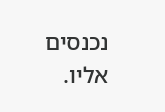נכנסים אליו.